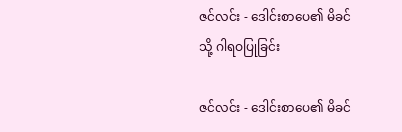ဇင်လင်း - ဒေါင်းစာပေ၏ မိခင်သို့ ဂါရဝပြုခြင်း

ဇင်လင်း - ဒေါင်းစာပေ၏ မိခင်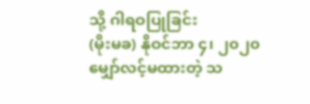သို့ ဂါရဝပြုခြင်း
(မိုးမခ) နိုဝင်ဘာ ၄၊ ၂၀၂၀မျှော်လင့်မထားတဲ့ သ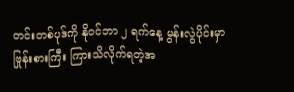တင်းတစ်ပုဒ်ကို နိုဝင်ဘာ ၂ ရက်နေ့ မွန်းလွဲပိုင်းမှာ ဗြုန်းစားကြီး ကြားသိလိုက်ရတဲ့အ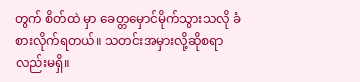တွက် စိတ်ထဲ မှာ ခေတ္တမှောင်မိုက်သွားသလို ခံစားလိုက်ရတယ်။ သတင်းအမှားလို့ဆိုစရာလည်းမရှိ။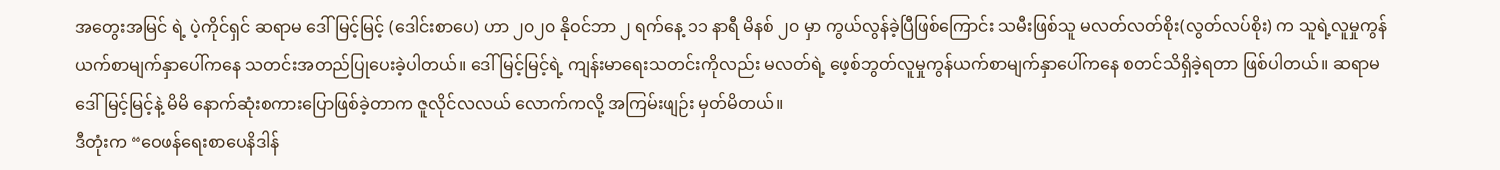အတွေးအမြင် ရဲ့ ပဲ့ကိုင်ရှင် ဆရာမ ဒေါ်မြင့်မြင့် (ဒေါင်းစာပေ) ဟာ ၂၀၂၀ နိုဝင်ဘာ ၂ ရက်နေ့ ၁၁ နာရီ မိနစ် ၂၀ မှာ ကွယ်လွန်ခဲ့ပြီဖြစ်ကြောင်း သမီးဖြစ်သူ မလတ်လတ်စိုး(လွတ်လပ်စိုး) က သူရဲ့လူမှုကွန်ယက်စာမျက်နှာပေါ်ကနေ သတင်းအတည်ပြုပေးခဲ့ပါတယ်။ ဒေါ်မြင့်မြင့်ရဲ့ ကျန်းမာရေးသတင်းကိုလည်း မလတ်ရဲ့ ဖေ့စ်ဘွတ်လူမှုကွန်ယက်စာမျက်နှာပေါ်ကနေ စတင်သိရှိခဲ့ရတာ ဖြစ်ပါတယ်။ ဆရာမ ဒေါ်မြင့်မြင့်နဲ့ မိမိ နောက်ဆုံးစကားပြောဖြစ်ခဲ့တာက ဇူလိုင်လလယ် လောက်ကလို့ အကြမ်းဖျဉ်း မှတ်မိတယ်။
ဒီတုံးက “ဝေဖန်ရေးစာပေနိဒါန်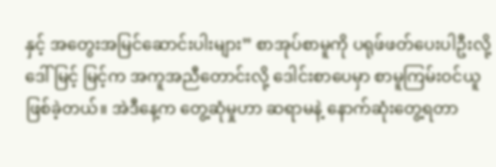နှင့် အတွေးအမြင်ဆောင်းပါးများ” စာအုပ်စာမူကို ပရုဖ်ဖတ်ပေးပါဦးလို့ ဒေါ်မြင့် မြင့်က အကူအညီတောင်းလို့ ဒေါင်းစာပေမှာ စာမူကြမ်းဝင်ယူဖြစ်ခဲ့တယ်။ အဲဒီနေ့က တွေ့ဆုံမှုဟာ ဆရာမနဲ့ နောက်ဆုံးတွေ့ရတာ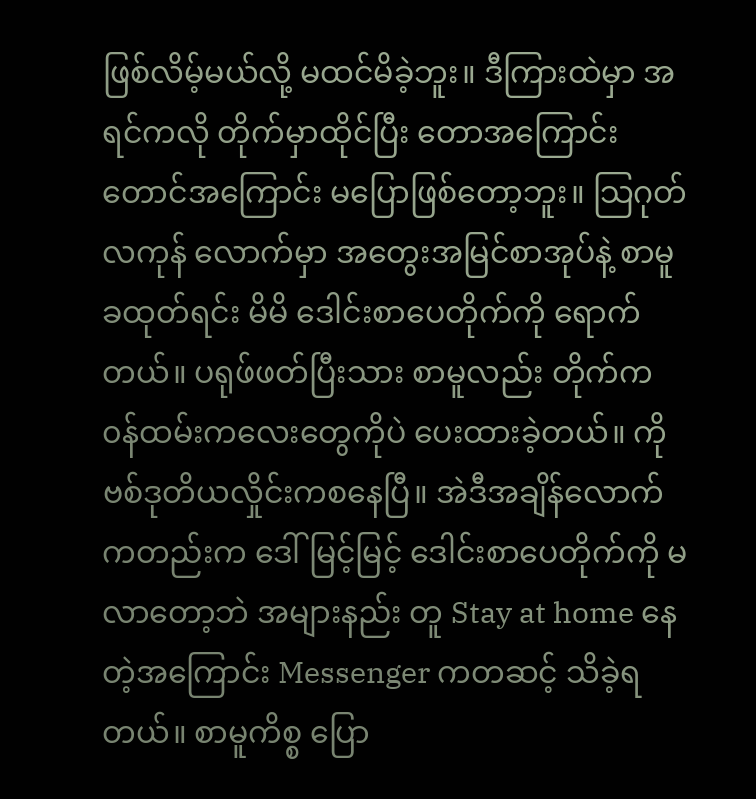ဖြစ်လိမ့်မယ်လို့ မထင်မိခဲ့ဘူး။ ဒီကြားထဲမှာ အရင်ကလို တိုက်မှာထိုင်ပြီး တောအကြောင်း တောင်အကြောင်း မပြောဖြစ်တော့ဘူး။ သြဂုတ်လကုန် လောက်မှာ အတွေးအမြင်စာအုပ်နဲ့ စာမူခထုတ်ရင်း မိမိ ဒေါင်းစာပေတိုက်ကို ရောက်တယ်။ ပရုဖ်ဖတ်ပြီးသား စာမူလည်း တိုက်က ၀န်ထမ်းကလေးတွေကိုပဲ ပေးထားခဲ့တယ်။ ကိုဗစ်ဒုတိယလှိုင်းကစနေပြီ။ အဲဒီအချိန်လောက်ကတည်းက ဒေါ်မြင့်မြင့် ဒေါင်းစာပေတိုက်ကို မလာတော့ဘဲ အများနည်း တူ Stay at home နေတဲ့အကြောင်း Messenger ကတဆင့် သိခဲ့ရတယ်။ စာမူကိစ္စ ပြော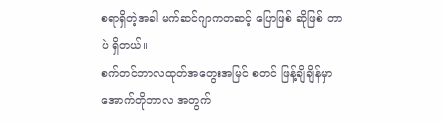စရာရှိတဲ့အခါ မက်ဆင်ဂျာကတဆင့် ပြောဖြစ် ဆိုဖြစ် တာပဲ ရှိတယ်။
စက်တင်ဘာလထုတ်အတွေးအမြင် စတင် ဖြန့်ချိချိန်မှာ အောက်တိုဘာလ အတွက်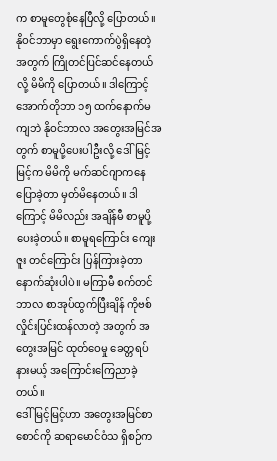က စာမူတွေစုံနေပြီလို့ ပြောတယ်။ နိုဝင်ဘာမှာ ရွေးကောက်ပွဲရှိနေတဲ့ အတွက် ကြိုတင်ပြင်ဆင်နေတယ်လို့ မိမိကို ပြောတယ်။ ဒါကြောင့် အောက်တိုဘာ ၁၅ ထက်နောက်မကျဘဲ နိုဝင်ဘာလ အတွေးအမြင်အတွက် စာမူပို့ပေးပါဦးလို့ ဒေါ်မြင့်မြင့်က မိမိကို မက်ဆင်ဂျာကနေ ပြောခဲ့တာ မှတ်မိနေတယ်။ ဒါကြောင့် မိမိလည်း အချိန်မီ စာမူပို့ပေးခဲ့တယ်။ စာမူရကြောင်း ကျေးဇူး တင်ကြောင်း ပြန်ကြားခဲ့တာ နောက်ဆုံးပါပဲ။ မကြာမီ စက်တင်ဘာလ စာအုပ်ထွက်ပြီးချိန် ကိုဗစ်လှိုင်းပြင်းထန်လာတဲ့ အတွက် အတွေးအမြင် ထုတ်ဝေမှု ခေတ္တရပ်နားမယ့် အကြောင်းကြေညာခဲ့တယ်။
ဒေါ်မြင့်မြင့်ဟာ အတွေးအမြင်စာစောင်ကို ဆရာမောင်ဝံသ ရှိစဉ်က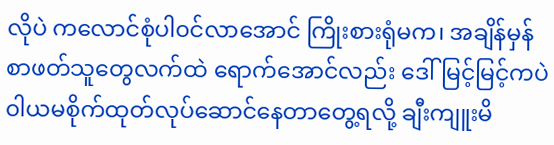လိုပဲ ကလောင်စုံပါ၀င်လာအောင် ကြိုးစားရုံမက၊ အချိန်မှန် စာဖတ်သူတွေလက်ထဲ ရောက်အောင်လည်း ဒေါ်မြင့်မြင့်ကပဲ ၀ါယမစိုက်ထုတ်လုပ်ဆောင်နေတာတွေ့ရလို့ ချီးကျူးမိ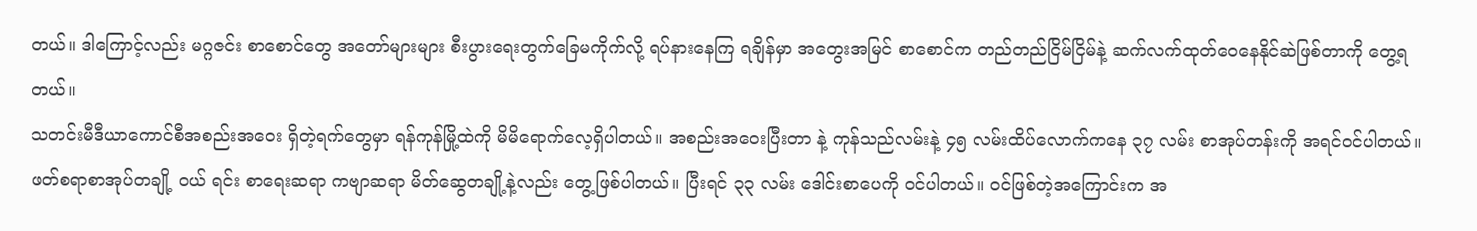တယ်။ ဒါကြောင့်လည်း မဂ္ဂဇင်း စာစောင်တွေ အတော်များများ စီးပွားရေးတွက်ခြေမကိုက်လို့ ရပ်နားနေကြ ရချိန်မှာ အတွေးအမြင် စာစောင်က တည်တည်ငြိမ်ငြိမ်နဲ့ ဆက်လက်ထုတ်ဝေနေနိုင်ဆဲဖြစ်တာကို တွေ့ရတယ်။
သတင်းမီဒီယာကောင်စီအစည်းအဝေး ရှိတဲ့ရက်တွေမှာ ရန်ကုန်မြို့ထဲကို မိမိရောက်လေ့ရှိပါတယ်။ အစည်းအဝေးပြီးတာ နဲ့ ကုန်သည်လမ်းနဲ့ ၄၅ လမ်းထိပ်လောက်ကနေ ၃၇ လမ်း စာအုပ်တန်းကို အရင်ဝင်ပါတယ်။ ဖတ်စရာစာအုပ်တချို့ ၀ယ် ရင်း စာရေးဆရာ ကဗျာဆရာ မိတ်ဆွေတချို့နဲ့လည်း တွေ့ဖြစ်ပါတယ်။ ပြီးရင် ၃၃ လမ်း ဒေါင်းစာပေကို ၀င်ပါတယ်။ ၀င်ဖြစ်တဲ့အကြောင်းက အ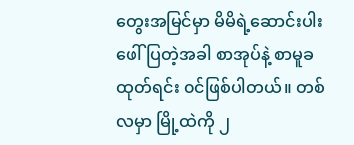တွေးအမြင်မှာ မိမိရဲ့ဆောင်းပါး ဖေါ်ပြတဲ့အခါ စာအုပ်နဲ့ စာမူခ ထုတ်ရင်း ၀င်ဖြစ်ပါတယ်။ တစ်လမှာ မြို့ထဲကို ၂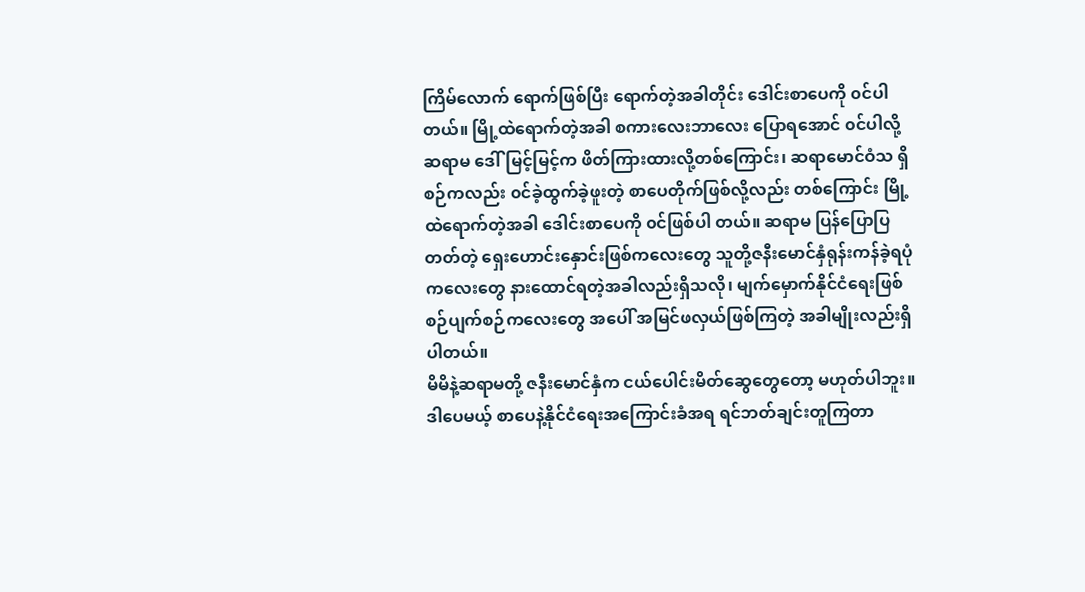ကြိမ်လောက် ရောက်ဖြစ်ပြီး ရောက်တဲ့အခါတိုင်း ဒေါင်းစာပေကို ၀င်ပါတယ်။ မြို့ထဲရောက်တဲ့အခါ စကားလေးဘာလေး ပြောရအောင် ၀င်ပါလို့ ဆရာမ ဒေါ်မြင့်မြင့်က ဖိတ်ကြားထားလို့တစ်ကြောင်း၊ ဆရာမောင်ဝံသ ရှိစဉ်ကလည်း ၀င်ခဲ့ထွက်ခဲ့ဖူးတဲ့ စာပေတိုက်ဖြစ်လို့လည်း တစ်ကြောင်း မြို့ထဲရောက်တဲ့အခါ ဒေါင်းစာပေကို ၀င်ဖြစ်ပါ တယ်။ ဆရာမ ပြန်ပြောပြတတ်တဲ့ ရှေးဟောင်းနှောင်းဖြစ်ကလေးတွေ သူတို့ဇနီးမောင်နှံရုန်းကန်ခဲ့ရပုံကလေးတွေ နားထောင်ရတဲ့အခါလည်းရှိသလို၊ မျက်မှောက်နိုင်ငံရေးဖြစ်စဉ်ပျက်စဉ်ကလေးတွေ အပေါ် အမြင်ဖလှယ်ဖြစ်ကြတဲ့ အခါမျိုးလည်းရှိပါတယ်။
မိမိနဲ့ဆရာမတို့ ဇနီးမောင်နှံက ငယ်ပေါင်းမိတ်ဆွေတွေတော့ မဟုတ်ပါဘူး။ ဒါပေမယ့် စာပေနဲ့နိုင်ငံရေးအကြောင်းခံအရ ရင်ဘတ်ချင်းတူကြတာ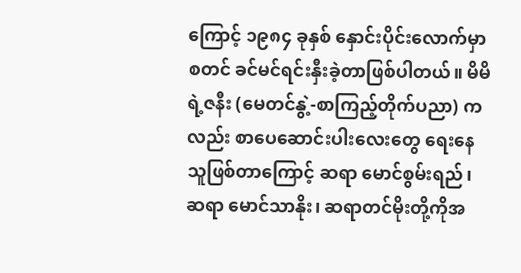ကြောင့် ၁၉၈၄ ခုနှစ် နှောင်းပိုင်းလောက်မှာ စတင် ခင်မင်ရင်းနှီးခဲ့တာဖြစ်ပါတယ်။ မိမိရဲ့ဇနီး (မေတင်နွဲ့-စာကြည့်တိုက်ပညာ) ကလည်း စာပေဆောင်းပါးလေးတွေ ရေးနေသူဖြစ်တာကြောင့် ဆရာ မောင်စွမ်းရည်၊ ဆရာ မောင်သာနိုး၊ ဆရာတင်မိုးတို့ကိုအ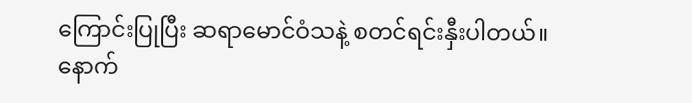ကြောင်းပြုပြီး ဆရာမောင်ဝံသနဲ့ စတင်ရင်းနှီးပါတယ်။ နောက်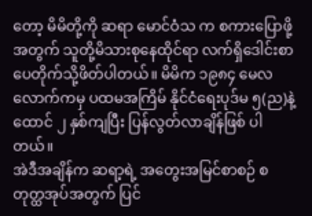တော့ မိမိတို့ကို ဆရာ မောင်ဝံသ က စကားပြောဖို့အတွက် သူတို့မိသားစုနေထိုင်ရာ လက်ရှိဒေါင်းစာပေတိုက်သို့ဖိတ်ပါတယ်။ မိမိက ၁၉၈၄ မေလလောက်ကမှ ပထမအကြိမ် နိုင်ငံရေးပုဒ်မ ၅(ည)နဲ့ ထောင် ၂ နှစ်ကျပြီး ပြန်လွတ်လာချိန်ဖြစ် ပါတယ်။
အဲဒီအချိန်က ဆရာ့ရဲ့ အတွေးအမြင်စာစဉ် စတုတ္ထအုပ်အတွက် ပြင်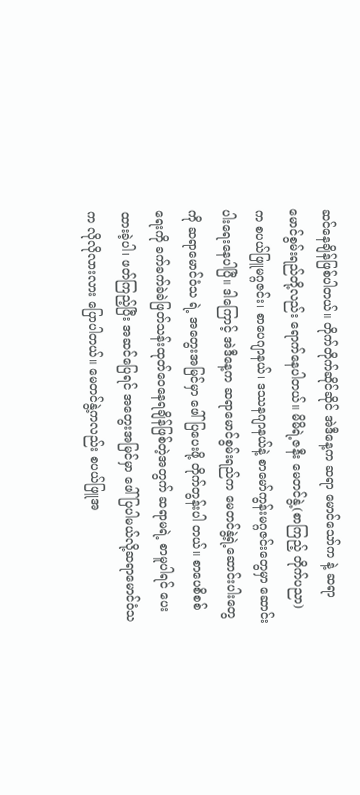ဆင်နေချိန်ဖြစ်ပါတယ်။ တိုက်တိုက်ဆိုင်ဆိုင် အဲဒီနေ့က ဆရာ မောင်သော်က နဲ့ ဆရာမောင်စွမ်းရည်တို့လည်း ရောက်နေပါတယ်။ မိမိရဲ့ဇနီး မေတင်နွဲ့(စာကြည့် တိုက်ပညာ) က စပယ်ဖြူမဂ္ဂဇင်း၊ စာပေဂျာနယ်၊ ဒဿနဂျာနယ်နဲ့ စာမော်ကွန်းမဂ္ဂဇင်းတွေမှာ ဆောင်းပါးရေးနေပါပြီ။ ဒါကြောင့် အဲဒီနေ့က ဆရာမောင်စွမ်းရည်က မေတင်နွဲ့ရဲ့ဆောင်းပါးတွေကို ဆရာမောင်ဝံသ ရဲ့ အတွေးအမြင်မှာ ဖေါ်ပြပေးဖို့ တိုက်တွန်းပါ တယ်။ စာပေစိစစ်ရေးကို ခက်ခက်ခဲခဲဖြတ်သန်းထုတ်ဝေနေရချိန်ဖြစ်တဲ့အတွက် ဆရာမရဲ့ စာမူပါရင် ပေးထားခဲ့ပါ၊ ဖတ်ကြည့်ပြီး အဆင်ပြေရင် အတွေးအမြင်မှာ ဖေါ်ပြပါမယ်လို့ဆရာမောင်ဝံသ က လိုလိုလားလား ပြောပါတယ်။ မေတင်နွဲ့ကလည်း စပယ်ဖြူအ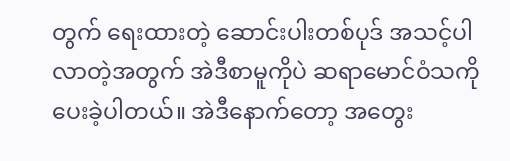တွက် ရေးထားတဲ့ ဆောင်းပါးတစ်ပုဒ် အသင့်ပါလာတဲ့အတွက် အဲဒီစာမူကိုပဲ ဆရာမောင်ဝံသကို ပေးခဲ့ပါတယ်။ အဲဒီနောက်တော့ အတွေး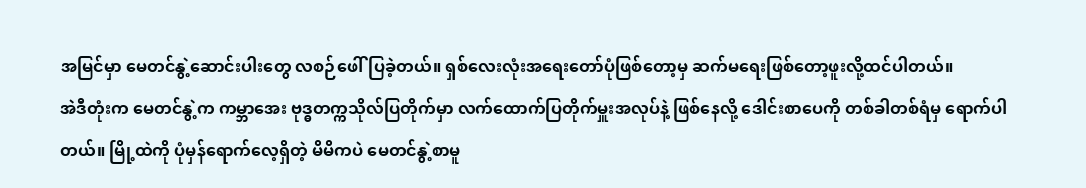အမြင်မှာ မေတင်နွဲ့ဆောင်းပါးတွေ လစဉ်ဖေါ်ပြခဲ့တယ်။ ရှစ်လေးလုံးအရေးတော်ပုံဖြစ်တော့မှ ဆက်မရေးဖြစ်တော့ဖူးလို့ထင်ပါတယ်။
အဲဒီတုံးက မေတင်နွဲ့က ကမ္ဘာအေး ဗုဒ္ဓတက္ကသိုလ်ပြတိုက်မှာ လက်ထောက်ပြတိုက်မှူးအလုပ်နဲ့ ဖြစ်နေလို့ ဒေါင်းစာပေကို တစ်ခါတစ်ရံမှ ရောက်ပါတယ်။ မြို့ထဲကို ပုံမှန်ရောက်လေ့ရှိတဲ့ မိမိကပဲ မေတင်နွဲ့စာမူ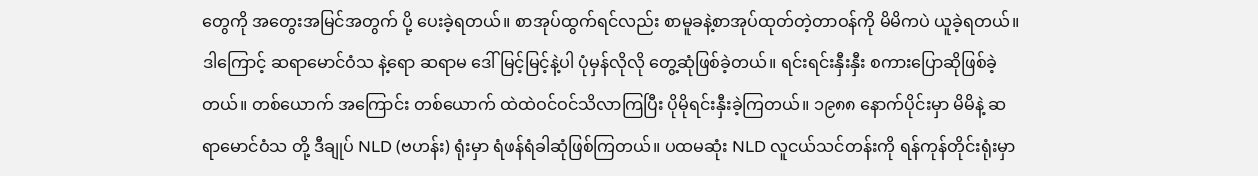တွေကို အတွေးအမြင်အတွက် ပို့ ပေးခဲ့ရတယ်။ စာအုပ်ထွက်ရင်လည်း စာမူခနဲ့စာအုပ်ထုတ်တဲ့တာဝန်ကို မိမိကပဲ ယူခဲ့ရတယ်။ ဒါကြောင့် ဆရာမောင်ဝံသ နဲ့ရော ဆရာမ ဒေါ်မြင့်မြင့်နဲ့ပါ ပုံမှန်လိုလို တွေ့ဆုံဖြစ်ခဲ့တယ်။ ရင်းရင်းနှီးနှီး စကားပြောဆိုဖြစ်ခဲ့တယ်။ တစ်ယောက် အကြောင်း တစ်ယောက် ထဲထဲဝင်ဝင်သိလာကြပြီး ပိုမိုရင်းနှီးခဲ့ကြတယ်။ ၁၉၈၈ နောက်ပိုင်းမှာ မိမိနဲ့ ဆရာမောင်ဝံသ တို့ ဒီချုပ် NLD (ဗဟန်း) ရုံးမှာ ရံဖန်ရံခါဆုံဖြစ်ကြတယ်။ ပထမဆုံး NLD လူငယ်သင်တန်းကို ရန်ကုန်တိုင်းရုံးမှာ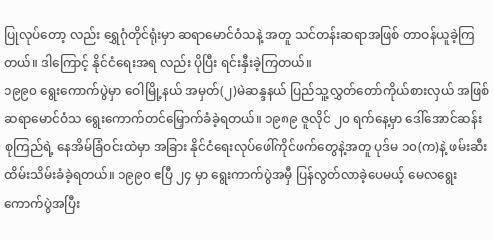ပြုလုပ်တော့ လည်း ရွှေဂုံတိုင်ရုံးမှာ ဆရာမောင်ဝံသနဲ့ အတူ သင်တန်းဆရာအဖြစ် တာဝန်ယူခဲ့ကြတယ်။ ဒါကြောင့် နိုင်ငံရေးအရ လည်း ပိုပြီး ရင်းနှီးခဲ့ကြတယ်။
၁၉၉၀ ရွေးကောက်ပွဲမှာ ဝေါမြို့နယ် အမှတ်(၂)မဲဆန္ဒနယ် ပြည်သူ့လွှတ်တော်ကိုယ်စားလှယ် အဖြစ် ဆရာမောင်ဝံသ ရွေးကောက်တင်မြှောက်ခံခဲ့ရတယ်။ ၁၉၈၉ ဇူလိုင် ၂၀ ရက်နေ့မှာ ဒေါ်အောင်ဆန်းစုကြည်ရဲ့ နေအိမ်ခြံဝင်းထဲမှာ အခြား နိုင်ငံရေးလုပ်ဖေါ်ကိုင်ဖက်တွေနဲ့အတူ ပုဒ်မ ၁၀(က)နဲ့ ဖမ်းဆီးထိမ်းသိမ်းခံခဲ့ရတယ်။ ၁၉၉၀ ဧပြီ ၂၄ မှာ ရွေးကာက်ပွဲအမှီ ပြန်လွတ်လာခဲ့ပေမယ့် မေလရွေးကောက်ပွဲအပြီး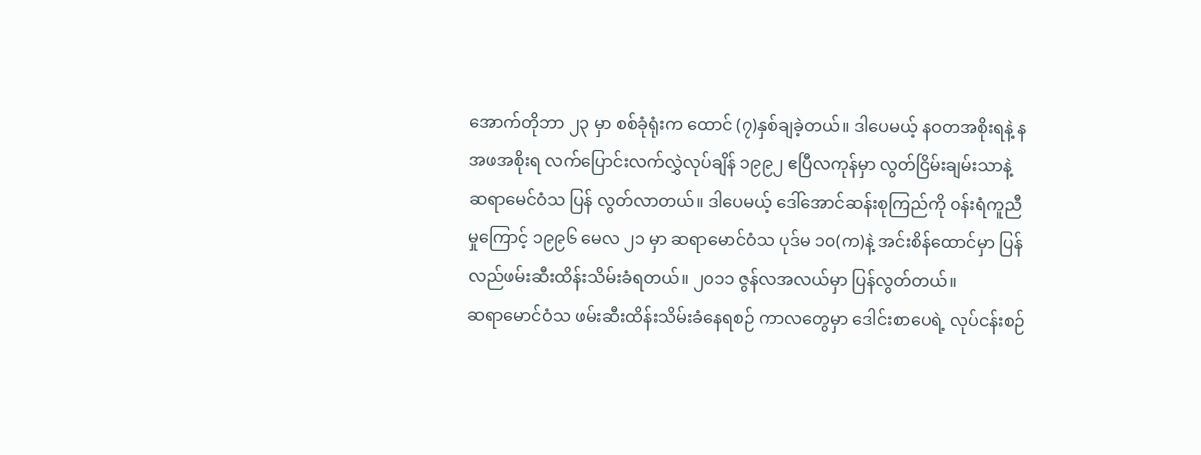အောက်တိုဘာ ၂၃ မှာ စစ်ခုံရုံးက ထောင် (၇)နှစ်ချခဲ့တယ်။ ဒါပေမယ့် နဝတအစိုးရနဲ့ နအဖအစိုးရ လက်ပြောင်းလက်လွှဲလုပ်ချိန် ၁၉၉၂ ဧပြီလကုန်မှာ လွတ်ငြိမ်းချမ်းသာနဲ့ ဆရာမေင်ဝံသ ပြန် လွတ်လာတယ်။ ဒါပေမယ့် ဒေါ်အောင်ဆန်းစုကြည်ကို ၀န်းရံကူညီမှုကြောင့် ၁၉၉၆ မေလ ၂၁ မှာ ဆရာမောင်ဝံသ ပုဒ်မ ၁၀(က)နဲ့ အင်းစိန်ထောင်မှာ ပြန်လည်ဖမ်းဆီးထိန်းသိမ်းခံရတယ်။ ၂၀၁၁ ဇွန်လအလယ်မှာ ပြန်လွတ်တယ်။
ဆရာမောင်ဝံသ ဖမ်းဆီးထိန်းသိမ်းခံနေရစဉ် ကာလတွေမှာ ဒေါင်းစာပေရဲ့ လုပ်ငန်းစဉ်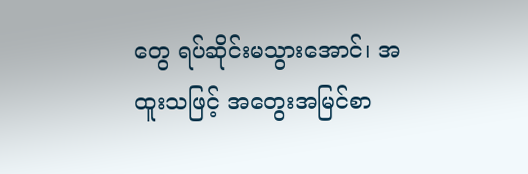တွေ ရပ်ဆိုင်းမသွားအောင်၊ အထူးသဖြင့် အတွေးအမြင်စာ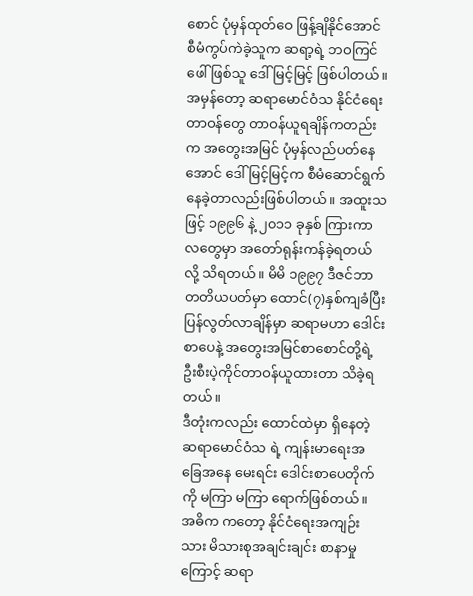စောင် ပုံမှန်ထုတ်ဝေ ဖြန့်ချိနိုင်အောင် စီမံကွပ်ကဲခဲ့သူက ဆရာ့ရဲ့ ဘဝကြင်ဖေါ်ဖြစ်သူ ဒေါ်မြင့်မြင့် ဖြစ်ပါတယ်။ အမှန်တော့ ဆရာမောင်ဝံသ နိုင်ငံရေးတာဝန်တွေ တာဝန်ယူရချိန်ကတည်းက အတွေးအမြင် ပုံမှန်လည်ပတ်နေအောင် ဒေါ်မြင့်မြင့်က စီမံဆောင်ရွက်နေခဲ့တာလည်းဖြစ်ပါတယ်။ အထူးသဖြင့် ၁၉၉၆ နဲ့ ၂၀၁၁ ခုနှစ် ကြားကာလတွေမှာ အတော်ရုန်းကန်ခဲ့ရတယ်လို့ သိရတယ်။ မိမိ ၁၉၉၇ ဒီဇင်ဘာ တတိယပတ်မှာ ထောင်(၇)နှစ်ကျခံပြီး ပြန်လွတ်လာချိန်မှာ ဆရာမဟာ ဒေါင်းစာပေနဲ့ အတွေးအမြင်စာစောင်တို့ရဲ့ ဦးစီးပဲ့ကိုင်တာဝန်ယူထားတာ သိခဲ့ရတယ်။
ဒီတုံးကလည်း ထောင်ထဲမှာ ရှိနေတဲ့ ဆရာမောင်ဝံသ ရဲ့ ကျန်းမာရေးအခြေအနေ မေးရင်း ဒေါင်းစာပေတိုက်ကို မကြာ မကြာ ရောက်ဖြစ်တယ်။ အဓိက ကတော့ နိုင်ငံရေးအကျဉ်းသား မိသားစုအချင်းချင်း စာနာမှုကြောင့် ဆရာ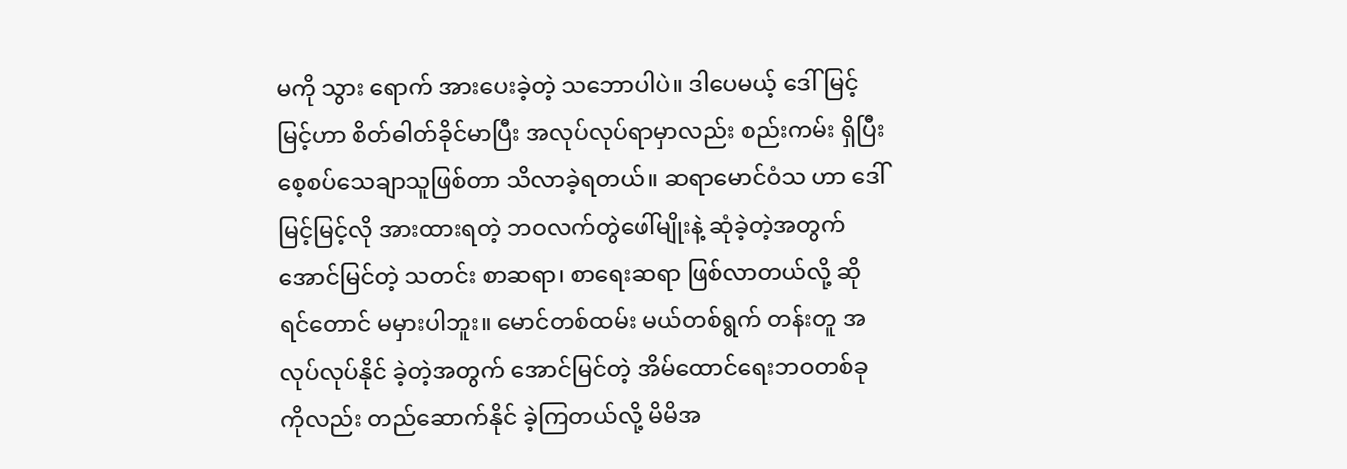မကို သွား ရောက် အားပေးခဲ့တဲ့ သဘောပါပဲ။ ဒါပေမယ့် ဒေါ်မြင့်မြင့်ဟာ စိတ်ဓါတ်ခိုင်မာပြီး အလုပ်လုပ်ရာမှာလည်း စည်းကမ်း ရှိပြီး စေ့စပ်သေချာသူဖြစ်တာ သိလာခဲ့ရတယ်။ ဆရာမောင်ဝံသ ဟာ ဒေါ်မြင့်မြင့်လို အားထားရတဲ့ ဘဝလက်တွဲဖေါ်မျိုးနဲ့ ဆုံခဲ့တဲ့အတွက် အောင်မြင်တဲ့ သတင်း စာဆရာ၊ စာရေးဆရာ ဖြစ်လာတယ်လို့ ဆိုရင်တောင် မမှားပါဘူး။ မောင်တစ်ထမ်း မယ်တစ်ရွက် တန်းတူ အလုပ်လုပ်နိုင် ခဲ့တဲ့အတွက် အောင်မြင်တဲ့ အိမ်ထောင်ရေးဘဝတစ်ခုကိုလည်း တည်ဆောက်နိုင် ခဲ့ကြတယ်လို့ မိမိအ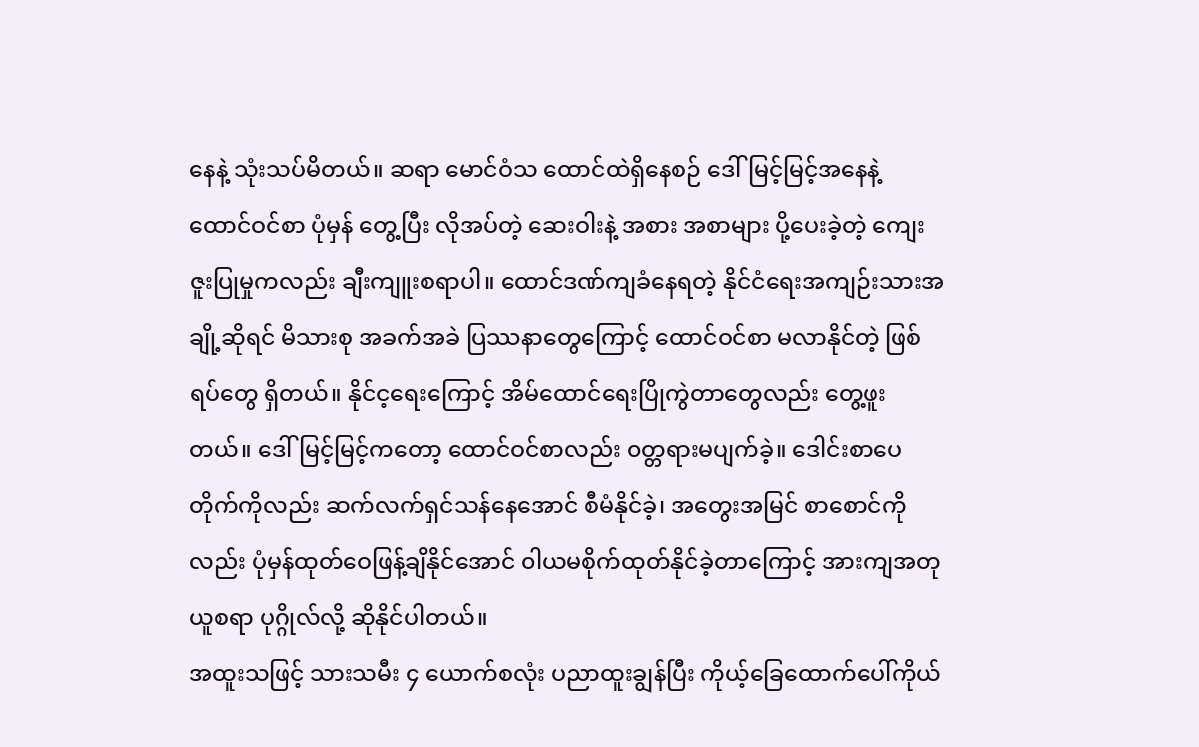နေနဲ့ သုံးသပ်မိတယ်။ ဆရာ မောင်ဝံသ ထောင်ထဲရှိနေစဉ် ဒေါ်မြင့်မြင့်အနေနဲ့ ထောင်ဝင်စာ ပုံမှန် တွေ့ပြီး လိုအပ်တဲ့ ဆေးဝါးနဲ့ အစား အစာများ ပို့ပေးခဲ့တဲ့ ကျေးဇူးပြုမှုကလည်း ချီးကျူးစရာပါ။ ထောင်ဒဏ်ကျခံနေရတဲ့ နိုင်ငံရေးအကျဉ်းသားအချို့ဆိုရင် မိသားစု အခက်အခဲ ပြဿနာတွေကြောင့် ထောင်ဝင်စာ မလာနိုင်တဲ့ ဖြစ်ရပ်တွေ ရှိတယ်။ နိုင်င့ရေးကြောင့် အိမ်ထောင်ရေးပြိုကွဲတာတွေလည်း တွေ့ဖူးတယ်။ ဒေါ်မြင့်မြင့်ကတော့ ထောင်ဝင်စာလည်း ၀တ္တရားမပျက်ခဲ့။ ဒေါင်းစာပေတိုက်ကိုလည်း ဆက်လက်ရှင်သန်နေအောင် စီမံနိုင်ခဲ့၊ အတွေးအမြင် စာစောင်ကို လည်း ပုံမှန်ထုတ်ဝေဖြန့်ချိနိုင်အောင် ၀ါယမစိုက်ထုတ်နိုင်ခဲ့တာကြောင့် အားကျအတုယူစရာ ပုဂ္ဂိုလ်လို့ ဆိုနိုင်ပါတယ်။
အထူးသဖြင့် သားသမီး ၄ ယောက်စလုံး ပညာထူးချွန်ပြီး ကိုယ့်ခြေထောက်ပေါ်ကိုယ်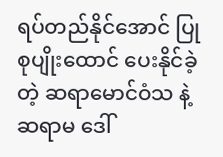ရပ်တည်နိုင်အောင် ပြုစုပျိုးထောင် ပေးနိုင်ခဲ့တဲ့ ဆရာမောင်ဝံသ နဲ့ ဆရာမ ဒေါ်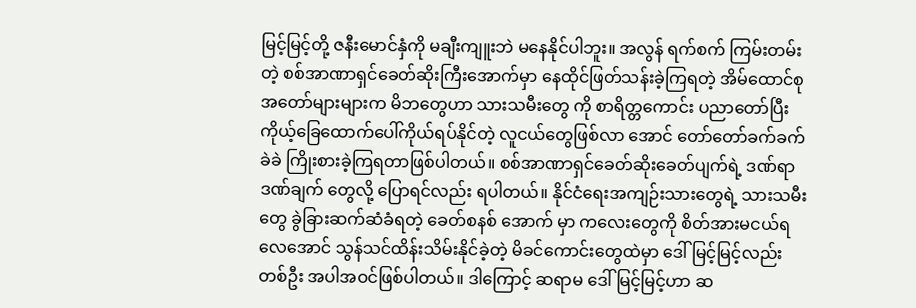မြင့်မြင့်တို့ ဇနီးမောင်နှံကို မချီးကျူးဘဲ မနေနိုင်ပါဘူး။ အလွန် ရက်စက် ကြမ်းတမ်းတဲ့ စစ်အာဏာရှင်ခေတ်ဆိုးကြီးအောက်မှာ နေထိုင်ဖြတ်သန်းခဲ့ကြရတဲ့ အိမ်ထောင်စုအတော်များများက မိဘတွေဟာ သားသမီးတွေ ကို စာရိတ္တကောင်း ပညာတော်ပြီး ကိုယ့်ခြေထောက်ပေါ်ကိုယ်ရပ်နိုင်တဲ့ လူငယ်တွေဖြစ်လာ အောင် တော်တော်ခက်ခက်ခဲခဲ ကြိုးစားခဲ့ကြရတာဖြစ်ပါတယ်။ စစ်အာဏာရှင်ခေတ်ဆိုးခေတ်ပျက်ရဲ့ ဒဏ်ရာဒဏ်ချက် တွေလို့ ပြောရင်လည်း ရပါတယ်။ နိုင်ငံရေးအကျဉ်းသားတွေရဲ့ သားသမီးတွေ ခွဲခြားဆက်ဆံခံရတဲ့ ခေတ်စနစ် အောက် မှာ ကလေးတွေကို စိတ်အားမငယ်ရလေအောင် သွန်သင်ထိန်းသိမ်းနိုင်ခဲ့တဲ့ မိခင်ကောင်းတွေထဲမှာ ဒေါ်မြင့်မြင့်လည်း တစ်ဦး အပါအဝင်ဖြစ်ပါတယ်။ ဒါကြောင့် ဆရာမ ဒေါ်မြင့်မြင့်ဟာ ဆ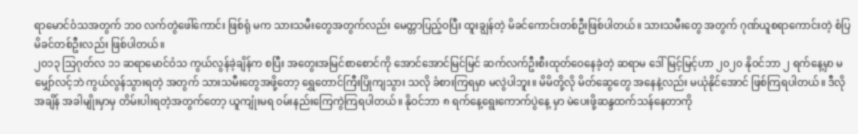ရာမောင်ဝံသအတွက် ဘဝ လက်တွဲဖေါ်ကောင်း ဖြစ်ရုံ မက သားသမီးတွေအတွက်လည်း မေတ္တာပြည့်ဝပြီး ထူးချွန်တဲ့ မိခင်ကောင်းတစ်ဦးဖြစ်ပါတယ်။ သားသမီးတွေ အတွက် ဂုဏ်ယူစရာကောင်းတဲ့ စံပြမိခင်တစ်ဦးလည်း ဖြစ်ပါတယ်။
၂၀၁၃ သြဂုတ်လ ၁၁ ဆရာမောင်ဝံသ ကွယ်လွန်ခဲ့ချိန်က စပြီး အတွေးအမြင်စာစောင်ကို အောင်အောင်မြင်မြင် ဆက်လက်ဦးစီးထုတ်ဝေနေခဲ့တဲ့ ဆရာမ ဒေါ်မြင့်မြင့်ဟာ ၂၀၂၀ နိုဝင်ဘာ ၂ ရက်နေ့မှာ မမျှော်လင့်ဘဲ ကွယ်လွန်သွားရတဲ့ အတွက် သားသမီးတွေအဖို့တော့ ရွှေတောင်ကြီးပြိုကျသွား သလို ခံစားကြရမှာ မလွဲပါဘူး။ မိမိတို့လို မိတ်ဆွေတွေ အနေနဲ့လည်း မယုံနိုင်အောင် ဖြစ်ကြရပါတယ်။ ဒီလို အချိန် အခါမျိုးမှာမှ တိမ်းပါးရတဲ့အတွက်တော့ ယူကျုံးမရ ၀မ်းနည်းကြေကွဲကြရပါတယ်။ နိုဝင်ဘာ ၈ ရက်နေ့ရွေးကောက်ပွဲနေ့ မှာ မဲပေးဖို့ဆန္ဒထက်သန်နေတာကို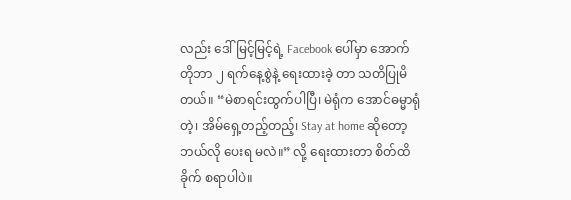လည်း ဒေါ်မြင့်မြင့်ရဲ့ Facebook ပေါ်မှာ အောက်တိုဘာ ၂ ရက်နေ့စွဲနဲ့ ရေးထားခဲ့ တာ သတိပြုမိတယ်။ “မဲစာရင်းထွက်ပါပြီ၊ မဲရုံက အောင်ဓမ္မာရုံတဲ့၊ အိမ်ရှေ့တည့်တည့်၊ Stay at home ဆိုတော့ ဘယ်လို ပေးရ မလဲ။” လို့ ရေးထားတာ စိတ်ထိခိုက် စရာပါပဲ။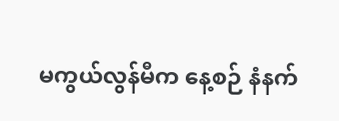မကွယ်လွန်မီက နေ့စဉ် နံနက်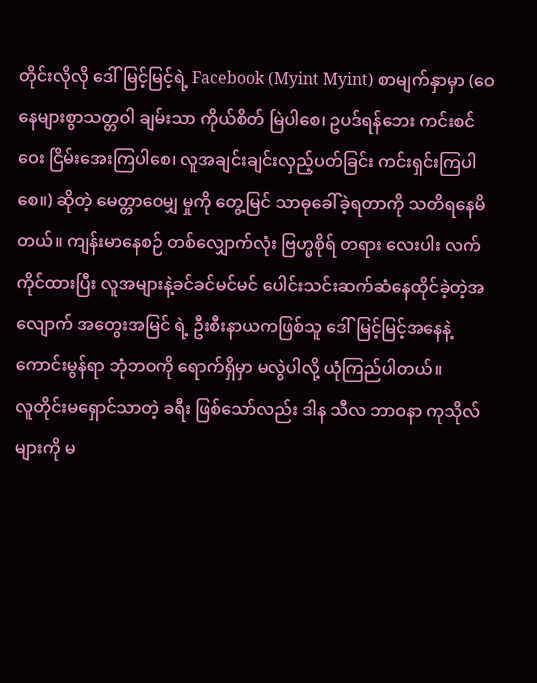တိုင်းလိုလို ဒေါ်မြင့်မြင့်ရဲ့ Facebook (Myint Myint) စာမျက်နှာမှာ (ဝေနေများစွာသတ္တဝါ ချမ်းသာ ကိုယ်စိတ် မြဲပါစေ၊ ဥပဒ်ရန်ဘေး ကင်းစင်ဝေး ငြိမ်းအေးကြပါစေ၊ လူအချင်းချင်းလှည့်ပတ်ခြင်း ကင်းရှင်းကြပါ စေ။) ဆိုတဲ့ မေတ္တာဝေမျှ မှုကို တွေ့မြင် သာဓုခေါ်ခဲ့ရတာကို သတိရနေမိတယ်။ ကျန်းမာနေစဉ် တစ်လျှောက်လုံး ဗြဟ္မစိုရ် တရား လေးပါး လက်ကိုင်ထားပြီး လူအများနဲ့ခင်ခင်မင်မင် ပေါင်းသင်းဆက်ဆံနေထိုင်ခဲ့တဲ့အလျောက် အတွေးအမြင် ရဲ့ ဦးစီးနာယကဖြစ်သူ ဒေါ်မြင့်မြင့်အနေနဲ့ ကောင်းမွန်ရာ ဘုံဘဝကို ရောက်ရှိမှာ မလွဲပါလို့ ယုံကြည်ပါတယ်။
လူတိုင်းမရှောင်သာတဲ့ ခရီး ဖြစ်သော်လည်း ဒါန သီလ ဘာဝနာ ကုသိုလ်များကို မ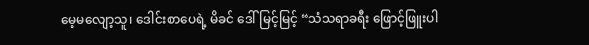မေ့မလျော့သူ၊ ဒေါင်းစာပေရဲ့ မိခင် ဒေါ်မြင့်မြင့် “သံသရာခရီး ဖြောင့်ဖြူးပါ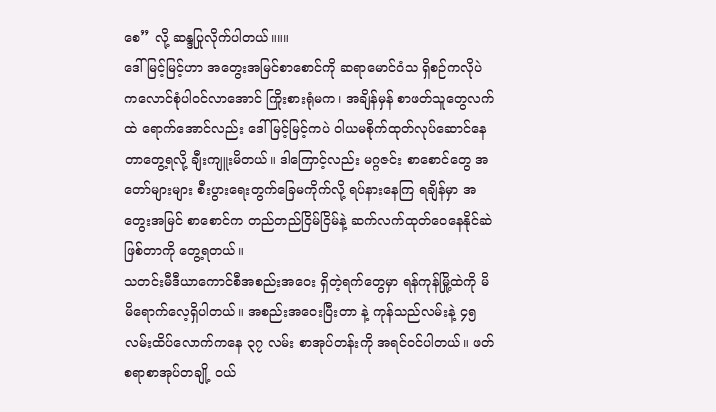စေ” လို့ ဆန္ဒပြုလိုက်ပါတယ်။။။
ဒေါ်မြင့်မြင့်ဟာ အတွေးအမြင်စာစောင်ကို ဆရာမောင်ဝံသ ရှိစဉ်ကလိုပဲ ကလောင်စုံပါ၀င်လာအောင် ကြိုးစားရုံမက၊ အချိန်မှန် စာဖတ်သူတွေလက်ထဲ ရောက်အောင်လည်း ဒေါ်မြင့်မြင့်ကပဲ ၀ါယမစိုက်ထုတ်လုပ်ဆောင်နေတာတွေ့ရလို့ ချီးကျူးမိတယ်။ ဒါကြောင့်လည်း မဂ္ဂဇင်း စာစောင်တွေ အတော်များများ စီးပွားရေးတွက်ခြေမကိုက်လို့ ရပ်နားနေကြ ရချိန်မှာ အတွေးအမြင် စာစောင်က တည်တည်ငြိမ်ငြိမ်နဲ့ ဆက်လက်ထုတ်ဝေနေနိုင်ဆဲဖြစ်တာကို တွေ့ရတယ်။
သတင်းမီဒီယာကောင်စီအစည်းအဝေး ရှိတဲ့ရက်တွေမှာ ရန်ကုန်မြို့ထဲကို မိမိရောက်လေ့ရှိပါတယ်။ အစည်းအဝေးပြီးတာ နဲ့ ကုန်သည်လမ်းနဲ့ ၄၅ လမ်းထိပ်လောက်ကနေ ၃၇ လမ်း စာအုပ်တန်းကို အရင်ဝင်ပါတယ်။ ဖတ်စရာစာအုပ်တချို့ ၀ယ်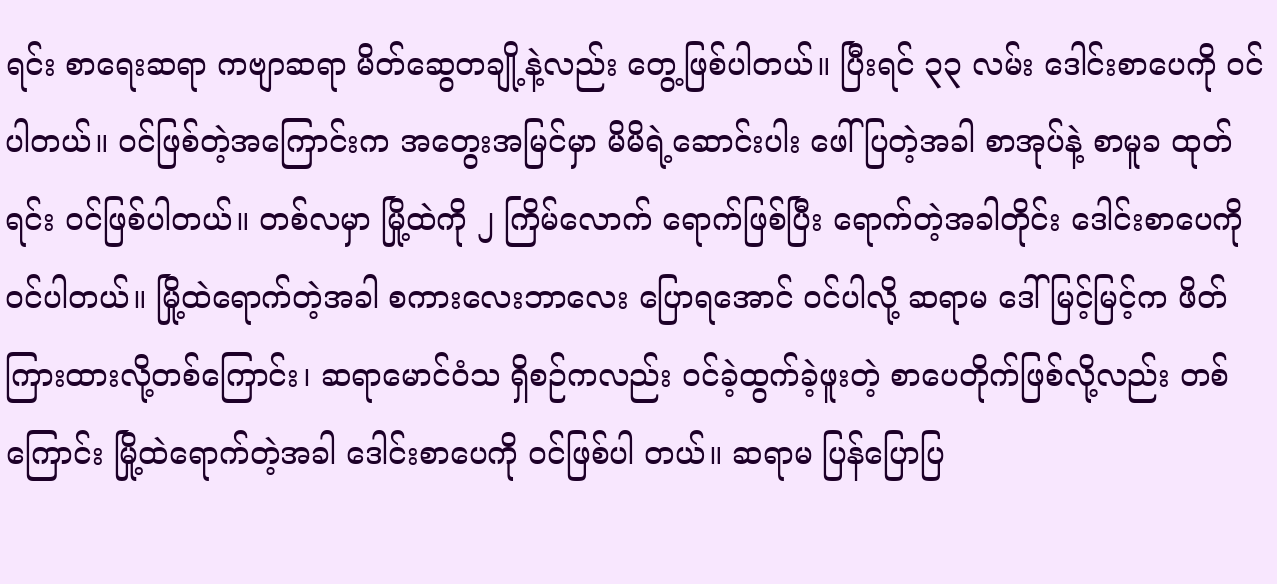ရင်း စာရေးဆရာ ကဗျာဆရာ မိတ်ဆွေတချို့နဲ့လည်း တွေ့ဖြစ်ပါတယ်။ ပြီးရင် ၃၃ လမ်း ဒေါင်းစာပေကို ၀င်ပါတယ်။ ၀င်ဖြစ်တဲ့အကြောင်းက အတွေးအမြင်မှာ မိမိရဲ့ဆောင်းပါး ဖေါ်ပြတဲ့အခါ စာအုပ်နဲ့ စာမူခ ထုတ်ရင်း ၀င်ဖြစ်ပါတယ်။ တစ်လမှာ မြို့ထဲကို ၂ ကြိမ်လောက် ရောက်ဖြစ်ပြီး ရောက်တဲ့အခါတိုင်း ဒေါင်းစာပေကို ၀င်ပါတယ်။ မြို့ထဲရောက်တဲ့အခါ စကားလေးဘာလေး ပြောရအောင် ၀င်ပါလို့ ဆရာမ ဒေါ်မြင့်မြင့်က ဖိတ်ကြားထားလို့တစ်ကြောင်း၊ ဆရာမောင်ဝံသ ရှိစဉ်ကလည်း ၀င်ခဲ့ထွက်ခဲ့ဖူးတဲ့ စာပေတိုက်ဖြစ်လို့လည်း တစ်ကြောင်း မြို့ထဲရောက်တဲ့အခါ ဒေါင်းစာပေကို ၀င်ဖြစ်ပါ တယ်။ ဆရာမ ပြန်ပြောပြ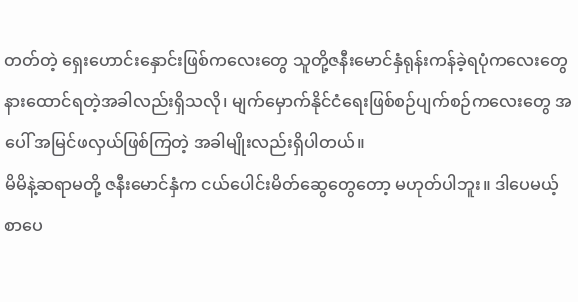တတ်တဲ့ ရှေးဟောင်းနှောင်းဖြစ်ကလေးတွေ သူတို့ဇနီးမောင်နှံရုန်းကန်ခဲ့ရပုံကလေးတွေ နားထောင်ရတဲ့အခါလည်းရှိသလို၊ မျက်မှောက်နိုင်ငံရေးဖြစ်စဉ်ပျက်စဉ်ကလေးတွေ အပေါ် အမြင်ဖလှယ်ဖြစ်ကြတဲ့ အခါမျိုးလည်းရှိပါတယ်။
မိမိနဲ့ဆရာမတို့ ဇနီးမောင်နှံက ငယ်ပေါင်းမိတ်ဆွေတွေတော့ မဟုတ်ပါဘူး။ ဒါပေမယ့် စာပေ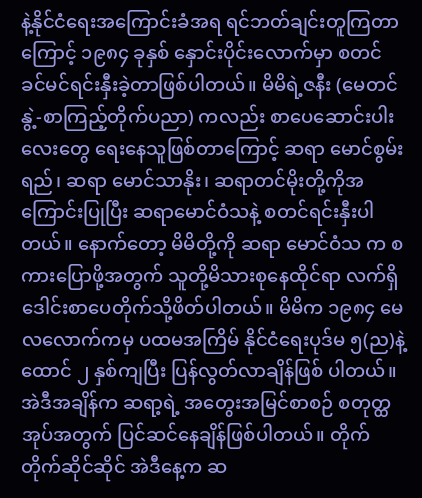နဲ့နိုင်ငံရေးအကြောင်းခံအရ ရင်ဘတ်ချင်းတူကြတာကြောင့် ၁၉၈၄ ခုနှစ် နှောင်းပိုင်းလောက်မှာ စတင် ခင်မင်ရင်းနှီးခဲ့တာဖြစ်ပါတယ်။ မိမိရဲ့ဇနီး (မေတင်နွဲ့-စာကြည့်တိုက်ပညာ) ကလည်း စာပေဆောင်းပါးလေးတွေ ရေးနေသူဖြစ်တာကြောင့် ဆရာ မောင်စွမ်းရည်၊ ဆရာ မောင်သာနိုး၊ ဆရာတင်မိုးတို့ကိုအကြောင်းပြုပြီး ဆရာမောင်ဝံသနဲ့ စတင်ရင်းနှီးပါတယ်။ နောက်တော့ မိမိတို့ကို ဆရာ မောင်ဝံသ က စကားပြောဖို့အတွက် သူတို့မိသားစုနေထိုင်ရာ လက်ရှိဒေါင်းစာပေတိုက်သို့ဖိတ်ပါတယ်။ မိမိက ၁၉၈၄ မေလလောက်ကမှ ပထမအကြိမ် နိုင်ငံရေးပုဒ်မ ၅(ည)နဲ့ ထောင် ၂ နှစ်ကျပြီး ပြန်လွတ်လာချိန်ဖြစ် ပါတယ်။
အဲဒီအချိန်က ဆရာ့ရဲ့ အတွေးအမြင်စာစဉ် စတုတ္ထအုပ်အတွက် ပြင်ဆင်နေချိန်ဖြစ်ပါတယ်။ တိုက်တိုက်ဆိုင်ဆိုင် အဲဒီနေ့က ဆ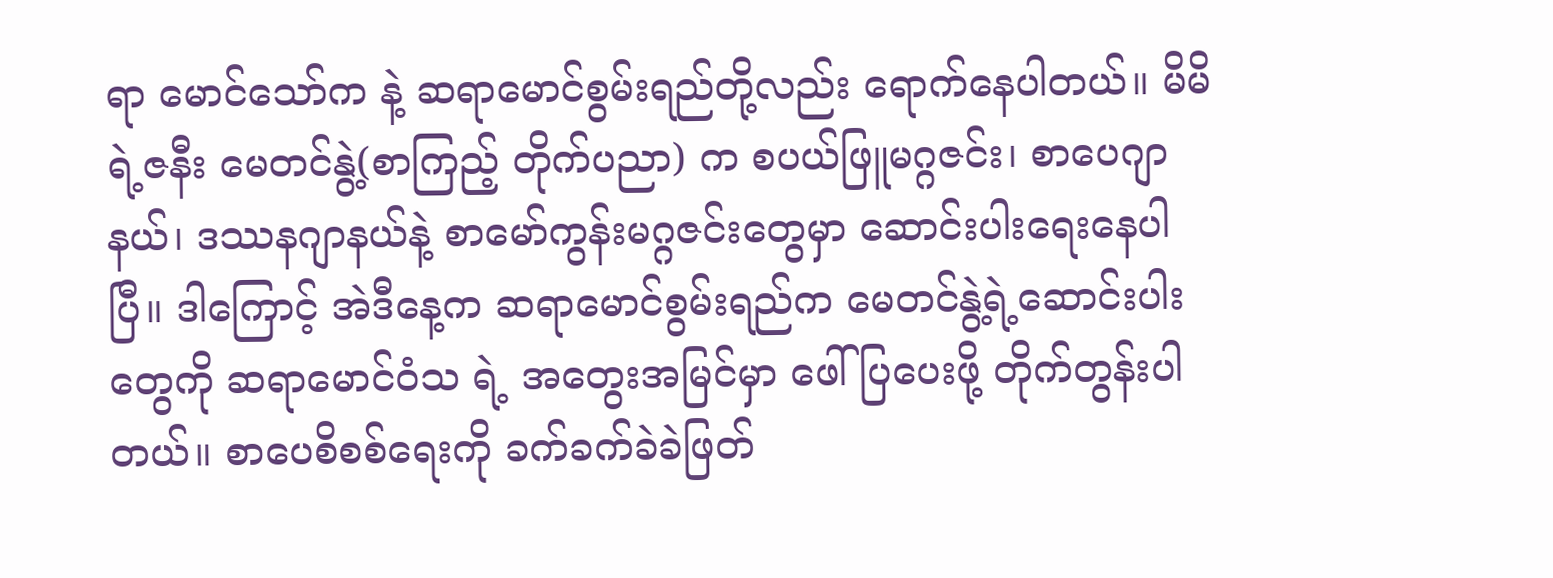ရာ မောင်သော်က နဲ့ ဆရာမောင်စွမ်းရည်တို့လည်း ရောက်နေပါတယ်။ မိမိရဲ့ဇနီး မေတင်နွဲ့(စာကြည့် တိုက်ပညာ) က စပယ်ဖြူမဂ္ဂဇင်း၊ စာပေဂျာနယ်၊ ဒဿနဂျာနယ်နဲ့ စာမော်ကွန်းမဂ္ဂဇင်းတွေမှာ ဆောင်းပါးရေးနေပါပြီ။ ဒါကြောင့် အဲဒီနေ့က ဆရာမောင်စွမ်းရည်က မေတင်နွဲ့ရဲ့ဆောင်းပါးတွေကို ဆရာမောင်ဝံသ ရဲ့ အတွေးအမြင်မှာ ဖေါ်ပြပေးဖို့ တိုက်တွန်းပါ တယ်။ စာပေစိစစ်ရေးကို ခက်ခက်ခဲခဲဖြတ်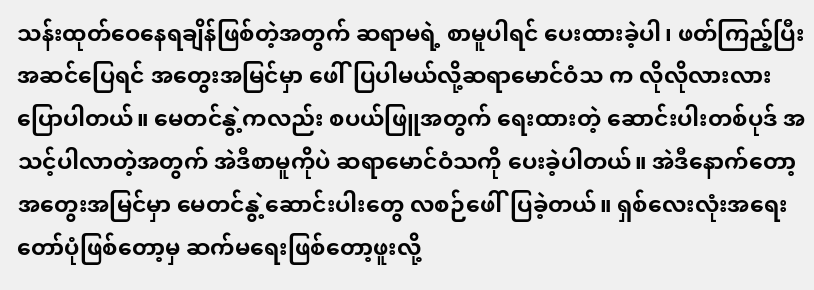သန်းထုတ်ဝေနေရချိန်ဖြစ်တဲ့အတွက် ဆရာမရဲ့ စာမူပါရင် ပေးထားခဲ့ပါ၊ ဖတ်ကြည့်ပြီး အဆင်ပြေရင် အတွေးအမြင်မှာ ဖေါ်ပြပါမယ်လို့ဆရာမောင်ဝံသ က လိုလိုလားလား ပြောပါတယ်။ မေတင်နွဲ့ကလည်း စပယ်ဖြူအတွက် ရေးထားတဲ့ ဆောင်းပါးတစ်ပုဒ် အသင့်ပါလာတဲ့အတွက် အဲဒီစာမူကိုပဲ ဆရာမောင်ဝံသကို ပေးခဲ့ပါတယ်။ အဲဒီနောက်တော့ အတွေးအမြင်မှာ မေတင်နွဲ့ဆောင်းပါးတွေ လစဉ်ဖေါ်ပြခဲ့တယ်။ ရှစ်လေးလုံးအရေးတော်ပုံဖြစ်တော့မှ ဆက်မရေးဖြစ်တော့ဖူးလို့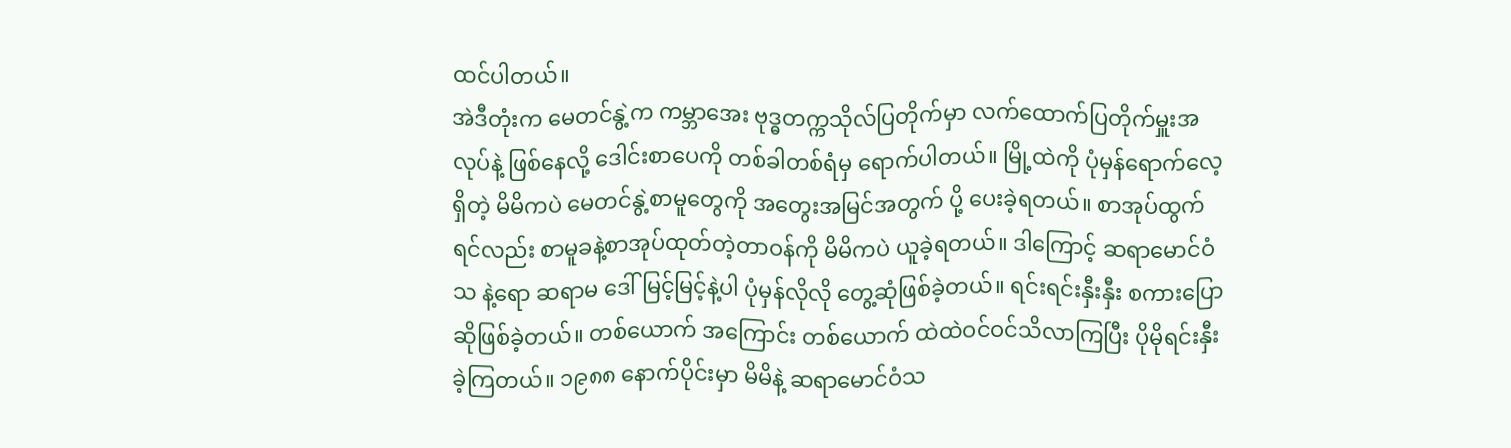ထင်ပါတယ်။
အဲဒီတုံးက မေတင်နွဲ့က ကမ္ဘာအေး ဗုဒ္ဓတက္ကသိုလ်ပြတိုက်မှာ လက်ထောက်ပြတိုက်မှူးအလုပ်နဲ့ ဖြစ်နေလို့ ဒေါင်းစာပေကို တစ်ခါတစ်ရံမှ ရောက်ပါတယ်။ မြို့ထဲကို ပုံမှန်ရောက်လေ့ရှိတဲ့ မိမိကပဲ မေတင်နွဲ့စာမူတွေကို အတွေးအမြင်အတွက် ပို့ ပေးခဲ့ရတယ်။ စာအုပ်ထွက်ရင်လည်း စာမူခနဲ့စာအုပ်ထုတ်တဲ့တာဝန်ကို မိမိကပဲ ယူခဲ့ရတယ်။ ဒါကြောင့် ဆရာမောင်ဝံသ နဲ့ရော ဆရာမ ဒေါ်မြင့်မြင့်နဲ့ပါ ပုံမှန်လိုလို တွေ့ဆုံဖြစ်ခဲ့တယ်။ ရင်းရင်းနှီးနှီး စကားပြောဆိုဖြစ်ခဲ့တယ်။ တစ်ယောက် အကြောင်း တစ်ယောက် ထဲထဲဝင်ဝင်သိလာကြပြီး ပိုမိုရင်းနှီးခဲ့ကြတယ်။ ၁၉၈၈ နောက်ပိုင်းမှာ မိမိနဲ့ ဆရာမောင်ဝံသ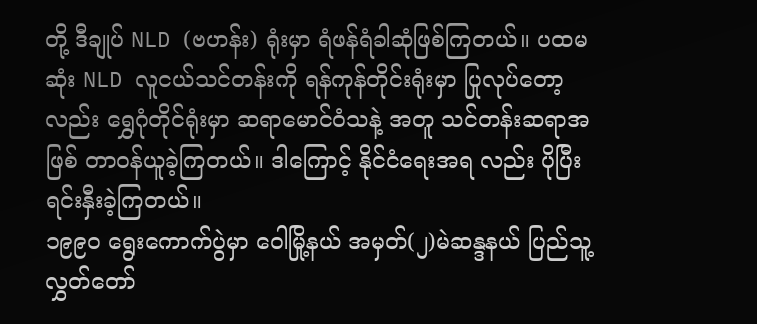တို့ ဒီချုပ် NLD (ဗဟန်း) ရုံးမှာ ရံဖန်ရံခါဆုံဖြစ်ကြတယ်။ ပထမဆုံး NLD လူငယ်သင်တန်းကို ရန်ကုန်တိုင်းရုံးမှာ ပြုလုပ်တော့ လည်း ရွှေဂုံတိုင်ရုံးမှာ ဆရာမောင်ဝံသနဲ့ အတူ သင်တန်းဆရာအဖြစ် တာဝန်ယူခဲ့ကြတယ်။ ဒါကြောင့် နိုင်ငံရေးအရ လည်း ပိုပြီး ရင်းနှီးခဲ့ကြတယ်။
၁၉၉၀ ရွေးကောက်ပွဲမှာ ဝေါမြို့နယ် အမှတ်(၂)မဲဆန္ဒနယ် ပြည်သူ့လွှတ်တော်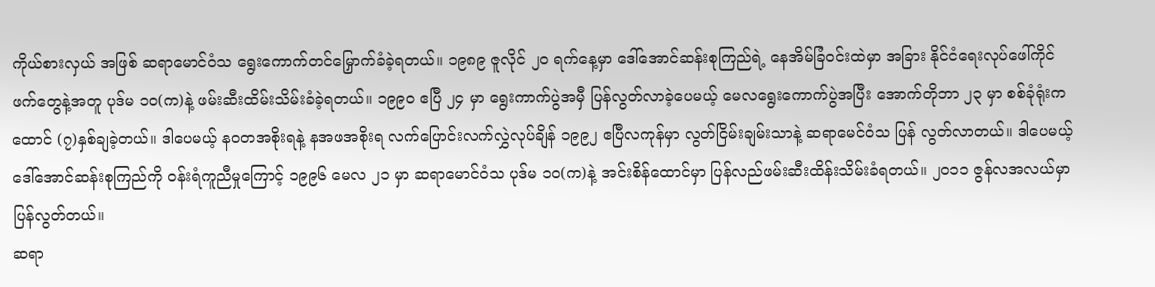ကိုယ်စားလှယ် အဖြစ် ဆရာမောင်ဝံသ ရွေးကောက်တင်မြှောက်ခံခဲ့ရတယ်။ ၁၉၈၉ ဇူလိုင် ၂၀ ရက်နေ့မှာ ဒေါ်အောင်ဆန်းစုကြည်ရဲ့ နေအိမ်ခြံဝင်းထဲမှာ အခြား နိုင်ငံရေးလုပ်ဖေါ်ကိုင်ဖက်တွေနဲ့အတူ ပုဒ်မ ၁၀(က)နဲ့ ဖမ်းဆီးထိမ်းသိမ်းခံခဲ့ရတယ်။ ၁၉၉၀ ဧပြီ ၂၄ မှာ ရွေးကာက်ပွဲအမှီ ပြန်လွတ်လာခဲ့ပေမယ့် မေလရွေးကောက်ပွဲအပြီး အောက်တိုဘာ ၂၃ မှာ စစ်ခုံရုံးက ထောင် (၇)နှစ်ချခဲ့တယ်။ ဒါပေမယ့် နဝတအစိုးရနဲ့ နအဖအစိုးရ လက်ပြောင်းလက်လွှဲလုပ်ချိန် ၁၉၉၂ ဧပြီလကုန်မှာ လွတ်ငြိမ်းချမ်းသာနဲ့ ဆရာမေင်ဝံသ ပြန် လွတ်လာတယ်။ ဒါပေမယ့် ဒေါ်အောင်ဆန်းစုကြည်ကို ၀န်းရံကူညီမှုကြောင့် ၁၉၉၆ မေလ ၂၁ မှာ ဆရာမောင်ဝံသ ပုဒ်မ ၁၀(က)နဲ့ အင်းစိန်ထောင်မှာ ပြန်လည်ဖမ်းဆီးထိန်းသိမ်းခံရတယ်။ ၂၀၁၁ ဇွန်လအလယ်မှာ ပြန်လွတ်တယ်။
ဆရာ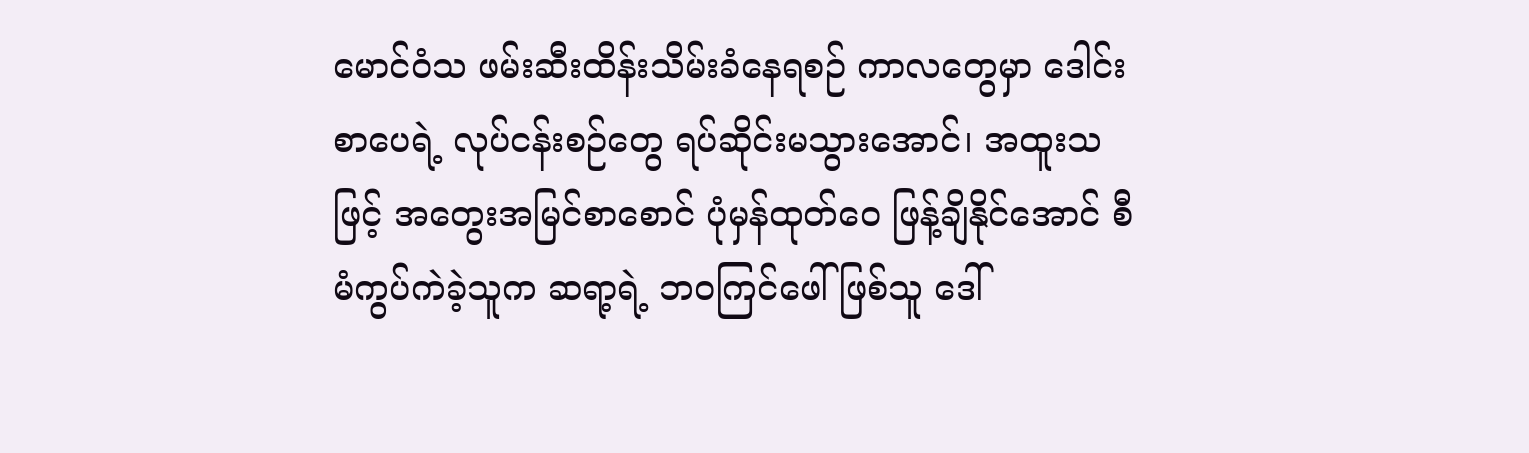မောင်ဝံသ ဖမ်းဆီးထိန်းသိမ်းခံနေရစဉ် ကာလတွေမှာ ဒေါင်းစာပေရဲ့ လုပ်ငန်းစဉ်တွေ ရပ်ဆိုင်းမသွားအောင်၊ အထူးသဖြင့် အတွေးအမြင်စာစောင် ပုံမှန်ထုတ်ဝေ ဖြန့်ချိနိုင်အောင် စီမံကွပ်ကဲခဲ့သူက ဆရာ့ရဲ့ ဘဝကြင်ဖေါ်ဖြစ်သူ ဒေါ်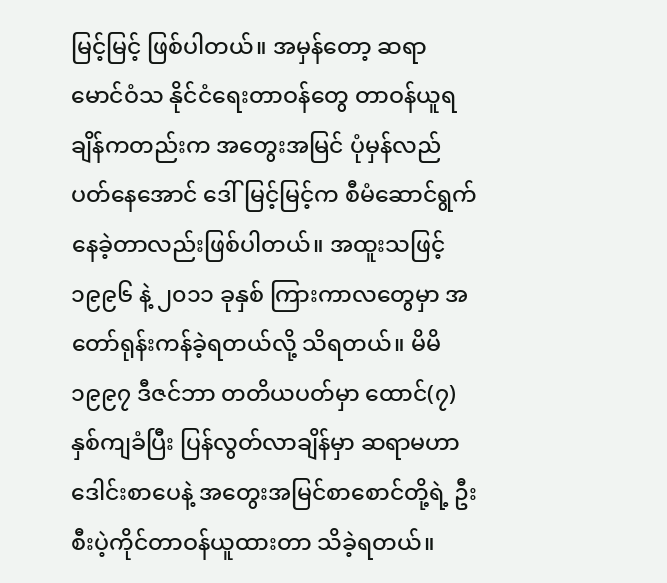မြင့်မြင့် ဖြစ်ပါတယ်။ အမှန်တော့ ဆရာမောင်ဝံသ နိုင်ငံရေးတာဝန်တွေ တာဝန်ယူရချိန်ကတည်းက အတွေးအမြင် ပုံမှန်လည်ပတ်နေအောင် ဒေါ်မြင့်မြင့်က စီမံဆောင်ရွက်နေခဲ့တာလည်းဖြစ်ပါတယ်။ အထူးသဖြင့် ၁၉၉၆ နဲ့ ၂၀၁၁ ခုနှစ် ကြားကာလတွေမှာ အတော်ရုန်းကန်ခဲ့ရတယ်လို့ သိရတယ်။ မိမိ ၁၉၉၇ ဒီဇင်ဘာ တတိယပတ်မှာ ထောင်(၇)နှစ်ကျခံပြီး ပြန်လွတ်လာချိန်မှာ ဆရာမဟာ ဒေါင်းစာပေနဲ့ အတွေးအမြင်စာစောင်တို့ရဲ့ ဦးစီးပဲ့ကိုင်တာဝန်ယူထားတာ သိခဲ့ရတယ်။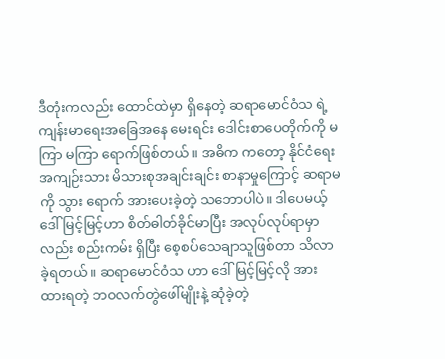ဒီတုံးကလည်း ထောင်ထဲမှာ ရှိနေတဲ့ ဆရာမောင်ဝံသ ရဲ့ ကျန်းမာရေးအခြေအနေ မေးရင်း ဒေါင်းစာပေတိုက်ကို မကြာ မကြာ ရောက်ဖြစ်တယ်။ အဓိက ကတော့ နိုင်ငံရေးအကျဉ်းသား မိသားစုအချင်းချင်း စာနာမှုကြောင့် ဆရာမကို သွား ရောက် အားပေးခဲ့တဲ့ သဘောပါပဲ။ ဒါပေမယ့် ဒေါ်မြင့်မြင့်ဟာ စိတ်ဓါတ်ခိုင်မာပြီး အလုပ်လုပ်ရာမှာလည်း စည်းကမ်း ရှိပြီး စေ့စပ်သေချာသူဖြစ်တာ သိလာခဲ့ရတယ်။ ဆရာမောင်ဝံသ ဟာ ဒေါ်မြင့်မြင့်လို အားထားရတဲ့ ဘဝလက်တွဲဖေါ်မျိုးနဲ့ ဆုံခဲ့တဲ့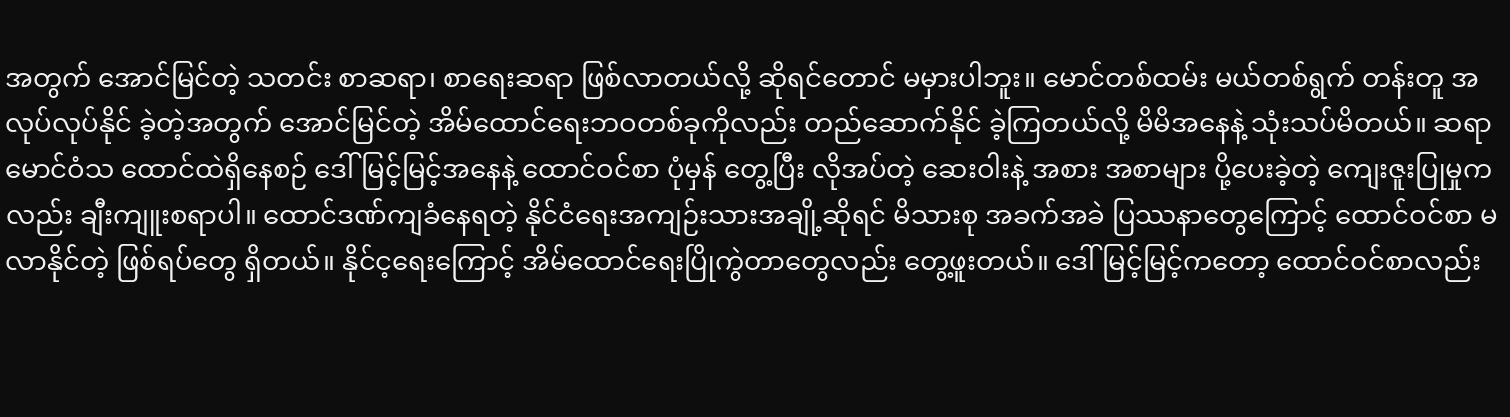အတွက် အောင်မြင်တဲ့ သတင်း စာဆရာ၊ စာရေးဆရာ ဖြစ်လာတယ်လို့ ဆိုရင်တောင် မမှားပါဘူး။ မောင်တစ်ထမ်း မယ်တစ်ရွက် တန်းတူ အလုပ်လုပ်နိုင် ခဲ့တဲ့အတွက် အောင်မြင်တဲ့ အိမ်ထောင်ရေးဘဝတစ်ခုကိုလည်း တည်ဆောက်နိုင် ခဲ့ကြတယ်လို့ မိမိအနေနဲ့ သုံးသပ်မိတယ်။ ဆရာ မောင်ဝံသ ထောင်ထဲရှိနေစဉ် ဒေါ်မြင့်မြင့်အနေနဲ့ ထောင်ဝင်စာ ပုံမှန် တွေ့ပြီး လိုအပ်တဲ့ ဆေးဝါးနဲ့ အစား အစာများ ပို့ပေးခဲ့တဲ့ ကျေးဇူးပြုမှုကလည်း ချီးကျူးစရာပါ။ ထောင်ဒဏ်ကျခံနေရတဲ့ နိုင်ငံရေးအကျဉ်းသားအချို့ဆိုရင် မိသားစု အခက်အခဲ ပြဿနာတွေကြောင့် ထောင်ဝင်စာ မလာနိုင်တဲ့ ဖြစ်ရပ်တွေ ရှိတယ်။ နိုင်င့ရေးကြောင့် အိမ်ထောင်ရေးပြိုကွဲတာတွေလည်း တွေ့ဖူးတယ်။ ဒေါ်မြင့်မြင့်ကတော့ ထောင်ဝင်စာလည်း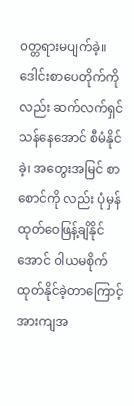၀တ္တရားမပျက်ခဲ့။ ဒေါင်းစာပေတိုက်ကိုလည်း ဆက်လက်ရှင်သန်နေအောင် စီမံနိုင်ခဲ့၊ အတွေးအမြင် စာစောင်ကို လည်း ပုံမှန်ထုတ်ဝေဖြန့်ချိနိုင်အောင် ၀ါယမစိုက်ထုတ်နိုင်ခဲ့တာကြောင့် အားကျအ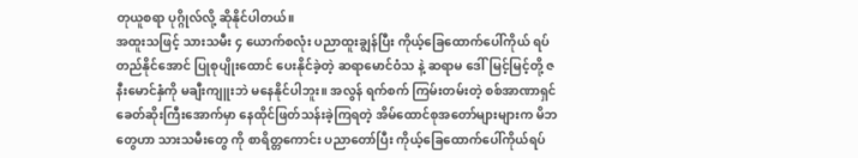တုယူစရာ ပုဂ္ဂိုလ်လို့ ဆိုနိုင်ပါတယ်။
အထူးသဖြင့် သားသမီး ၄ ယောက်စလုံး ပညာထူးချွန်ပြီး ကိုယ့်ခြေထောက်ပေါ်ကိုယ် ရပ်တည်နိုင်အောင် ပြုစုပျိုးထောင် ပေးနိုင်ခဲ့တဲ့ ဆရာမောင်ဝံသ နဲ့ ဆရာမ ဒေါ်မြင့်မြင့်တို့ ဇနီးမောင်နှံကို မချီးကျူးဘဲ မနေနိုင်ပါဘူး။ အလွန် ရက်စက် ကြမ်းတမ်းတဲ့ စစ်အာဏာရှင်ခေတ်ဆိုးကြီးအောက်မှာ နေထိုင်ဖြတ်သန်းခဲ့ကြရတဲ့ အိမ်ထောင်စုအတော်များများက မိဘတွေဟာ သားသမီးတွေ ကို စာရိတ္တကောင်း ပညာတော်ပြီး ကိုယ့်ခြေထောက်ပေါ်ကိုယ်ရပ်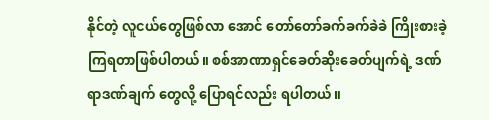နိုင်တဲ့ လူငယ်တွေဖြစ်လာ အောင် တော်တော်ခက်ခက်ခဲခဲ ကြိုးစားခဲ့ကြရတာဖြစ်ပါတယ်။ စစ်အာဏာရှင်ခေတ်ဆိုးခေတ်ပျက်ရဲ့ ဒဏ်ရာဒဏ်ချက် တွေလို့ ပြောရင်လည်း ရပါတယ်။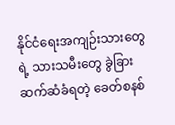နိုင်ငံရေးအကျဉ်းသားတွေရဲ့ သားသမီးတွေ ခွဲခြားဆက်ဆံခံရတဲ့ ခေတ်စနစ်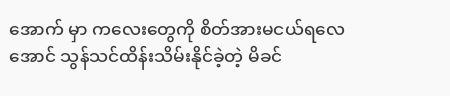အောက် မှာ ကလေးတွေကို စိတ်အားမငယ်ရလေအောင် သွန်သင်ထိန်းသိမ်းနိုင်ခဲ့တဲ့ မိခင်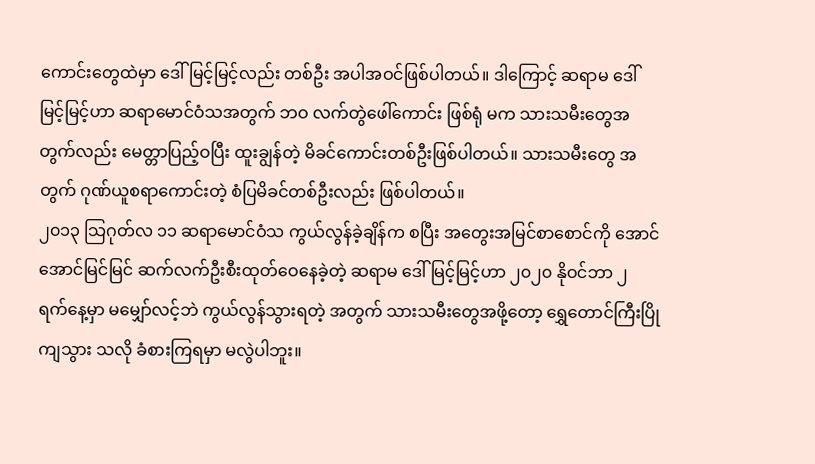ကောင်းတွေထဲမှာ ဒေါ်မြင့်မြင့်လည်း တစ်ဦး အပါအဝင်ဖြစ်ပါတယ်။ ဒါကြောင့် ဆရာမ ဒေါ်မြင့်မြင့်ဟာ ဆရာမောင်ဝံသအတွက် ဘဝ လက်တွဲဖေါ်ကောင်း ဖြစ်ရုံ မက သားသမီးတွေအတွက်လည်း မေတ္တာပြည့်ဝပြီး ထူးချွန်တဲ့ မိခင်ကောင်းတစ်ဦးဖြစ်ပါတယ်။ သားသမီးတွေ အတွက် ဂုဏ်ယူစရာကောင်းတဲ့ စံပြမိခင်တစ်ဦးလည်း ဖြစ်ပါတယ်။
၂၀၁၃ သြဂုတ်လ ၁၁ ဆရာမောင်ဝံသ ကွယ်လွန်ခဲ့ချိန်က စပြီး အတွေးအမြင်စာစောင်ကို အောင်အောင်မြင်မြင် ဆက်လက်ဦးစီးထုတ်ဝေနေခဲ့တဲ့ ဆရာမ ဒေါ်မြင့်မြင့်ဟာ ၂၀၂၀ နိုဝင်ဘာ ၂ ရက်နေ့မှာ မမျှော်လင့်ဘဲ ကွယ်လွန်သွားရတဲ့ အတွက် သားသမီးတွေအဖို့တော့ ရွှေတောင်ကြီးပြိုကျသွား သလို ခံစားကြရမှာ မလွဲပါဘူး။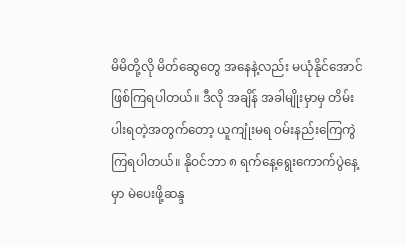မိမိတို့လို မိတ်ဆွေတွေ အနေနဲ့လည်း မယုံနိုင်အောင် ဖြစ်ကြရပါတယ်။ ဒီလို အချိန် အခါမျိုးမှာမှ တိမ်းပါးရတဲ့အတွက်တော့ ယူကျုံးမရ ၀မ်းနည်းကြေကွဲကြရပါတယ်။ နိုဝင်ဘာ ၈ ရက်နေ့ရွေးကောက်ပွဲနေ့ မှာ မဲပေးဖို့ဆန္ဒ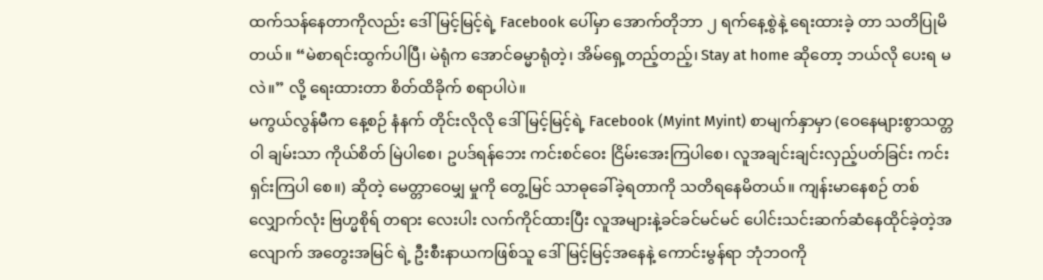ထက်သန်နေတာကိုလည်း ဒေါ်မြင့်မြင့်ရဲ့ Facebook ပေါ်မှာ အောက်တိုဘာ ၂ ရက်နေ့စွဲနဲ့ ရေးထားခဲ့ တာ သတိပြုမိတယ်။ “မဲစာရင်းထွက်ပါပြီ၊ မဲရုံက အောင်ဓမ္မာရုံတဲ့၊ အိမ်ရှေ့တည့်တည့်၊ Stay at home ဆိုတော့ ဘယ်လို ပေးရ မလဲ။” လို့ ရေးထားတာ စိတ်ထိခိုက် စရာပါပဲ။
မကွယ်လွန်မီက နေ့စဉ် နံနက် တိုင်းလိုလို ဒေါ်မြင့်မြင့်ရဲ့ Facebook (Myint Myint) စာမျက်နှာမှာ (ဝေနေများစွာသတ္တဝါ ချမ်းသာ ကိုယ်စိတ် မြဲပါစေ၊ ဥပဒ်ရန်ဘေး ကင်းစင်ဝေး ငြိမ်းအေးကြပါစေ၊ လူအချင်းချင်းလှည့်ပတ်ခြင်း ကင်းရှင်းကြပါ စေ။) ဆိုတဲ့ မေတ္တာဝေမျှ မှုကို တွေ့မြင် သာဓုခေါ်ခဲ့ရတာကို သတိရနေမိတယ်။ ကျန်းမာနေစဉ် တစ်လျှောက်လုံး ဗြဟ္မစိုရ် တရား လေးပါး လက်ကိုင်ထားပြီး လူအများနဲ့ခင်ခင်မင်မင် ပေါင်းသင်းဆက်ဆံနေထိုင်ခဲ့တဲ့အလျောက် အတွေးအမြင် ရဲ့ ဦးစီးနာယကဖြစ်သူ ဒေါ်မြင့်မြင့်အနေနဲ့ ကောင်းမွန်ရာ ဘုံဘဝကို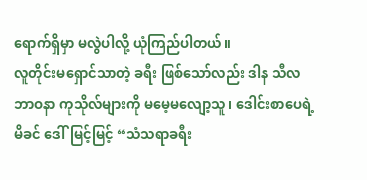ရောက်ရှိမှာ မလွဲပါလို့ ယုံကြည်ပါတယ်။
လူတိုင်းမရှောင်သာတဲ့ ခရီး ဖြစ်သော်လည်း ဒါန သီလ ဘာဝနာ ကုသိုလ်များကို မမေ့မလျော့သူ၊ ဒေါင်းစာပေရဲ့ မိခင် ဒေါ်မြင့်မြင့် “သံသရာခရီး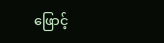ဖြောင့်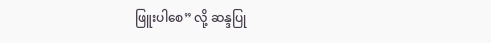ဖြူးပါစေ” လို့ ဆန္ဒပြု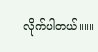လိုက်ပါတယ်။။။